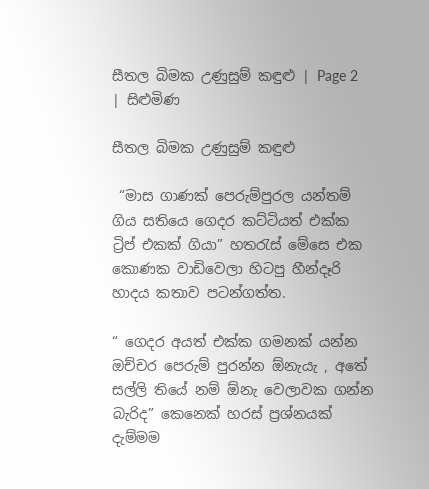සීතල බිමක උණුසුම් කඳුළු | Page 2 | සිළුමිණ

සීතල බිමක උණුසුම් කඳුළු

 “මාස ගාණක් පෙරුම්පුරල යන්තම් ගිය සතියෙ ගෙදර කට්ටියත් එක්ක ට්‍රිප් එකක් ගියා” හතරැස් මේසෙ එක කොණක වාඩිවෙලා හිටපු හීන්දෑරි හාදය කතාව පටන්ගත්ත.

“ ගෙදර අයත් එක්ක ගමනක් යන්න ඔච්චර පෙරුම් පුරන්න ඕනැයැ , අතේ සල්ලි තියේ නම් ඕනැ වෙලාවක ගන්න බැරිද” කෙනෙක් හරස් ප්‍රශ්නයක් දැම්මම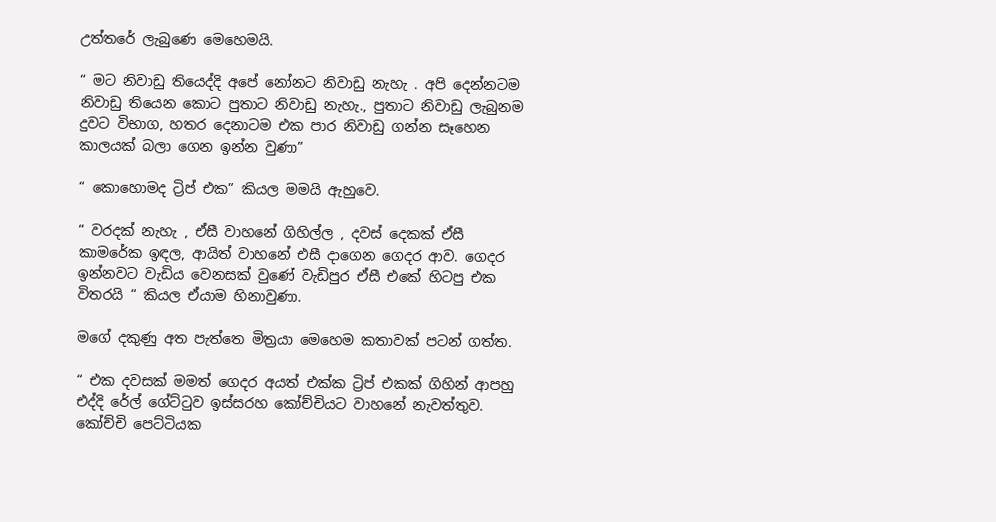උත්තරේ ලැබුණෙ මෙහෙමයි.

“ මට නිවාඩු තියෙද්දි අපේ නෝනට නිවාඩු නැහැ . අපි දෙන්නටම නිවාඩු තියෙන කොට පුතාට නිවාඩු නැහැ., පුතාට නිවාඩු ලැබුනම දුවට විභාග, හතර දෙනාටම එක පාර නිවාඩු ගන්න සෑහෙන කාලයක් බලා ගෙන ඉන්න වුණා”

“ කොහොමද ට්‍රිප් එක” කියල මමයි ඇහුවෙ.

“ වරදක් නැහැ , ඒසී වාහනේ ගිහිල්ල , දවස් දෙකක් ඒසී කාමරේක ඉඳල, ආයිත් වාහනේ එසී දාගෙන ගෙදර ආව. ගෙදර ඉන්නවට වැඩිය වෙනසක් වුණේ වැඩිපුර ඒසී එකේ හිටපු එක විතරයි “ කියල ඒයාම හිනාවුණා.

මගේ දකුණු අත පැත්තෙ මිත්‍රයා මෙහෙම කතාවක් පටන් ගත්ත.

“ එක දවසක් මමත් ගෙදර අයත් එක්ක ට්‍රිප් එකක් ගිහින් ආපහු එද්දි රේල් ගේට්ටුව ඉස්සරහ කෝච්චියට වාහනේ නැවත්තුව. කෝච්චි පෙට්ටියක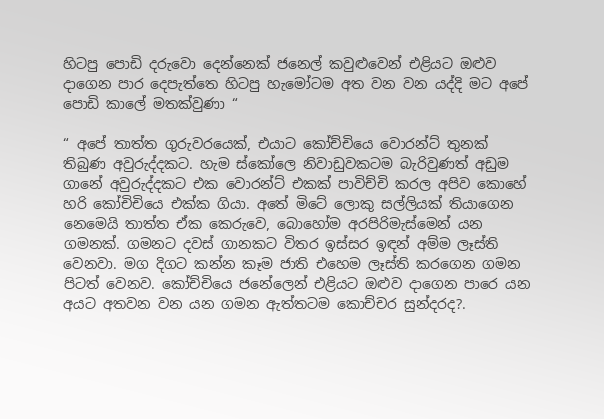හිටපු පොඩි දරුවො දෙන්නෙක් ජනෙල් කවුළුවෙන් එළියට ඔළුව දාගෙන පාර දෙපැත්තෙ හිටපු හැමෝටම අත වන වන යද්දි මට අපේ පොඩි කාලේ මතක්වුණා “

“ අපේ තාත්ත ගුරුවරයෙක්, එයාට කෝච්චියෙ වොරන්ට් තුනක් තිබුණ අවුරුද්දකට. හැම ස්කෝලෙ නිවාඩුවකටම බැරිවුණත් අඩුම ගානේ අවුරුද්දකට එක වොරන්ට් එකක් පාවිච්චි කරල අපිව කොහේ හරි කෝචිචියෙ එක්ක ගියා. අතේ මිටේ ලොකු සල්ලියක් තියාගෙන නෙමෙයි තාත්ත ඒක කෙරුවෙ, බොහෝම අරපිරිමැස්මෙන් යන ගමනක්. ගමනට දවස් ගානකට විතර ඉස්සර ඉඳන් අම්ම ලෑස්ති වෙනවා. මග දිගට කන්න කෑම ජාති එහෙම ලෑස්ති කරගෙන ගමන පිටත් වෙනව. කෝච්චියෙ ජනේලෙන් එළියට ඔළුව දාගෙන පාරෙ යන අයට අතවන වන යන ගමන ඇත්තටම කොච්චර සුන්දරද?.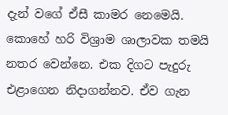දැන් වගේ ඒසී කාමර නෙමෙයි. කොහේ හරි විශ්‍රාම ශාලාවක තමයි නතර වෙන්නෙ. එක දිගට පැදුරු එළාගෙන නිදාගන්නව. ඒව ගැන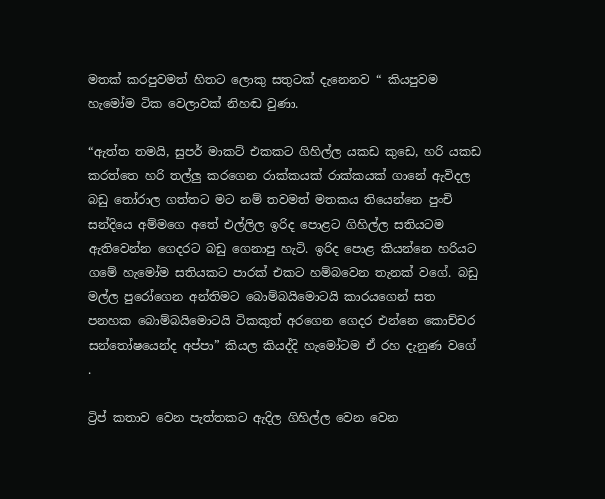මතක් කරපුවමත් හිතට ලොකු සතුටක් දැනෙනව “ කියපුවම හැමෝම ටික වෙලාවක් නිහඬ වුණා.

“ඇත්ත තමයි, සුපර් මාකට් එකකට ගිහිල්ල යකඩ කුඩෙ, හරි යකඩ කරත්තෙ හරි තල්ලු කරගෙන රාක්කයක් රාක්කයක් ගානේ ඇවිදල බඩු තෝරාල ගත්තට මට නම් තවමත් මතකය තියෙන්නෙ පුංචි සන්දියෙ අම්මගෙ අතේ එල්ලිල ඉරිද පොළට ගිහිල්ල සතියටම ඇතිවෙන්න ගෙදරට බඩු ගෙනාපු හැටි. ඉරිද පොළ කියන්නෙ හරියට ගමේ හැමෝම සතියකට පාරක් එකට හම්බවෙන තැනක් වගේ. බඩු මල්ල පුරෝගෙන අන්තිමට බොම්බයිමොටයි කාරයගෙන් සත පනහක බොම්බයිමොටයි ටිකකුත් අරගෙන ගෙදර එන්නෙ කොච්චර සන්තෝෂයෙන්ද අප්පා” කියල කියද්දි හැමෝටම ඒ රහ දැනුණ වගේ .

ට්‍රිප් කතාව වෙන පැත්තකට ඇදිල ගිහිල්ල වෙන වෙන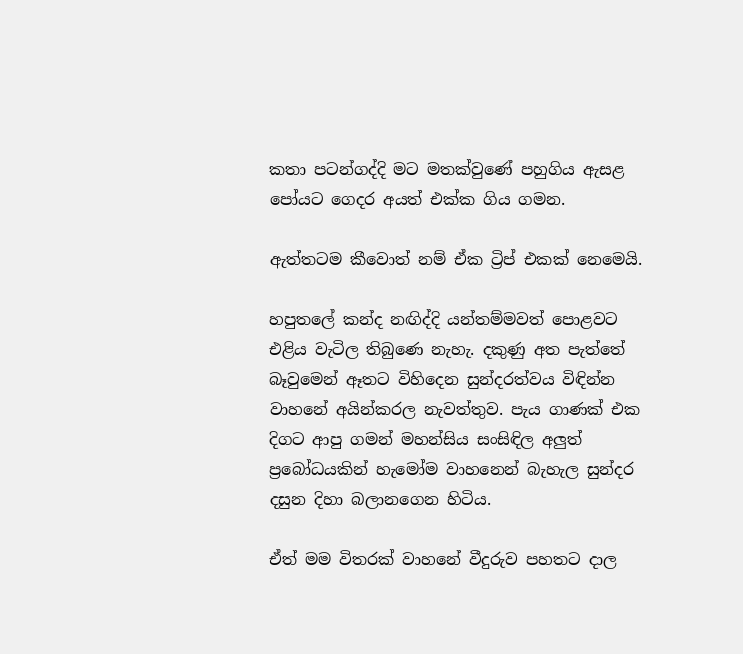කතා පටන්ගද්දි මට මතක්වුණේ පහුගිය ඇසළ පෝයට ගෙදර අයත් එක්ක ගිය ගමන.

ඇත්තටම කීවොත් නම් ඒක ට්‍රිප් එකක් නෙමෙයි.

හපුතලේ කන්ද නඟිද්දි යන්තම්මවත් පොළවට එළිය වැටිල තිබුණෙ නැහැ. දකුණු අත පැත්තේ බෑවුමෙන් ඈතට විහිදෙන සුන්දරත්වය විඳින්න වාහනේ අයින්කරල නැවත්තුව. පැය ගාණක් එක දිගට ආපු ගමන් මහන්සිය සංසිඳිල අලුත් ප්‍රබෝධයකින් හැමෝම වාහනෙන් බැහැල සුන්දර දසුන දිහා බලානගෙන හිටිය.

ඒත් මම විතරක් වාහනේ වීදුරුව පහතට දාල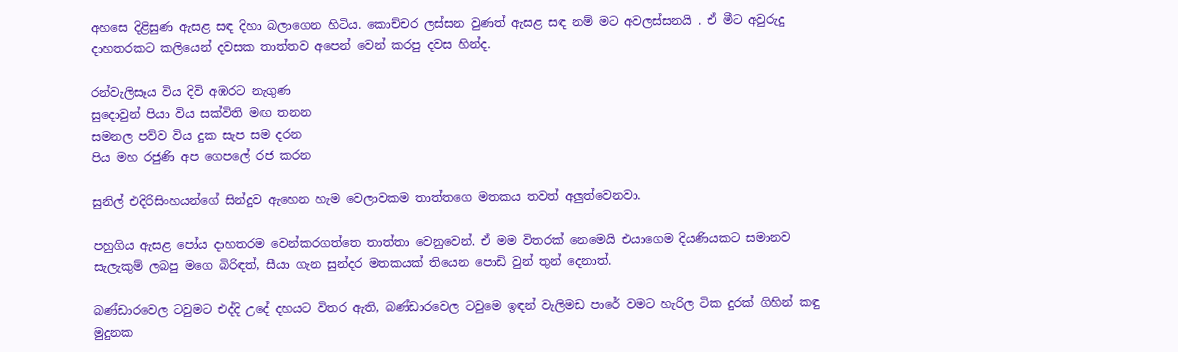අහසෙ දිළිසුණ ඇසළ සඳ දිහා බලාගෙන හිටිය. කොච්චර ලස්සන වුණත් ඇසළ සඳ නම් මට අවලස්සනයි . ඒ මීට අවුරුදු දාහතරකට කලියෙන් දවසක තාත්තව අපෙන් වෙන් කරපු දවස හින්ද.

රන්වැලිසෑය විය දිවි අඹරට නැගුණ
සුදොවුන් පියා විය සක්විති මඟ තනන
සමනල පව්ව විය දුක සැප සම දරන
පිය මහ රජුණි අප ගෙපලේ රජ කරන

සුනිල් එදිරිසිංහයන්ගේ සින්දුව ඇහෙන හැම වෙලාවකම තාත්තගෙ මතකය තවත් අලුත්වෙනවා.

පහුගිය ඇසළ පෝය දාහතරම වෙන්කරගත්තෙ තාත්තා වෙනුවෙන්. ඒ මම විතරක් නෙමෙයි එයාගෙම දියණියකට සමානව සැලැකුම් ලබපු මගෙ බිරිඳත්, සීයා ගැන සුන්දර මතකයක් තියෙන පොඩි වුන් තුන් දෙනාත්.

බණ්ඩාරවෙල ටවුමට එද්දි උදේ දහයට විතර ඇති, බණ්ඩාරවෙල ටවුමෙ ඉඳන් වැලිමඩ පාරේ වමට හැරිල ටික දුරක් ගිහින් කඳු මුදුනක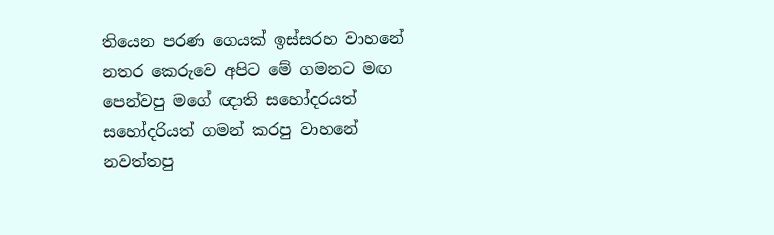තියෙන පරණ ගෙයක් ඉස්සරහ වාහනේ නතර කෙරුවෙ අපිට මේ ගමනට මඟ පෙන්වපු මගේ ඥාති සහෝදරයත් සහෝදරියත් ගමන් කරපු වාහනේ නවත්තපු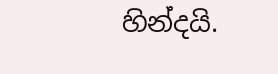හින්දයි.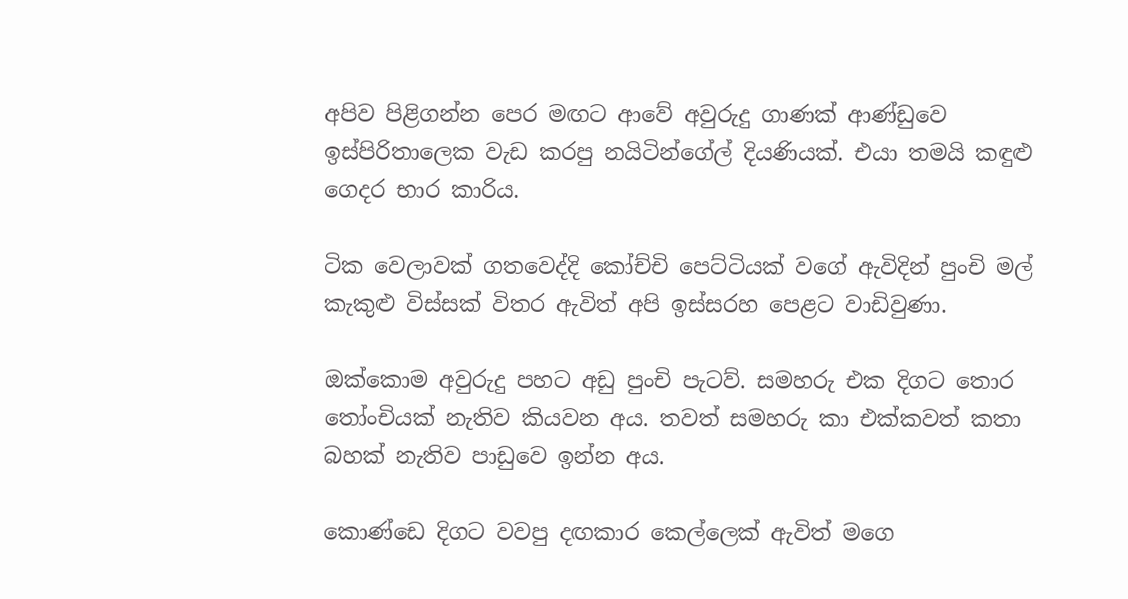අපිව පිළිගන්න පෙර මඟට ආවේ අවුරුදු ගාණක් ආණ්ඩුවෙ ඉස්පිරිතාලෙක වැඩ කරපු නයිටින්ගේල් දියණියක්. එයා තමයි කඳුළු ගෙදර භාර කාරිය.

ටික වෙලාවක් ගතවෙද්දි කෝච්චි පෙට්ටියක් වගේ ඇවිදින් පුංචි මල් කැකුළු විස්සක් විතර ඇවිත් අපි ඉස්සරහ පෙළට වාඩිවුණා.

ඔක්කොම අවුරුදු පහට අඩු පුංචි පැටව්. සමහරු එක දිගට තොර තෝංචියක් නැතිව කියවන අය. තවත් සමහරු කා එක්කවත් කතා බහක් නැතිව පාඩුවෙ ඉන්න අය.

කොණ්ඩෙ දිගට වවපු දඟකාර කෙල්ලෙක් ඇවිත් මගෙ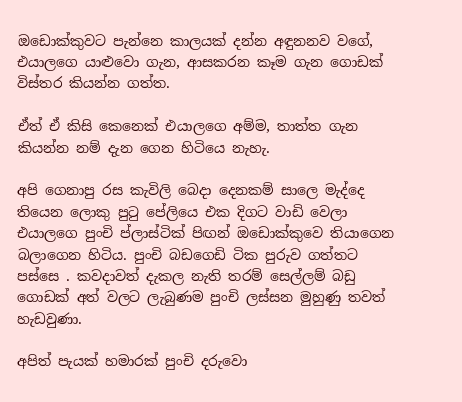ඔඩොක්කුවට පැන්නෙ කාලයක් දන්න අඳුනනව වගේ, එයාලගෙ යාළුවො ගැන, ආසකරන කෑම ගැන ගොඩක් විස්තර කියන්න ගත්ත.

ඒත් ඒ කිසි කෙනෙක් එයාලගෙ අම්ම, තාත්ත ගැන කියන්න නම් දැන ගෙන හිටියෙ නැහැ.

අපි ගෙනාපු රස කැවිලි බෙදා දෙනකම් සාලෙ මැද්දෙ තියෙන ලොකු පුටු පේලියෙ එක දිගට වාඩි වෙලා එයාලගෙ පුංචි ප්ලාස්ටික් පිඟන් ඔඩොක්කුවෙ තියාගෙන බලාගෙන හිටිය. පුංචි බඩගෙඩි ටික පුරුව ගත්තට පස්සෙ . කවදාවත් දැකල නැති තරම් සෙල්ලම් බඩු ගොඩක් අත් වලට ලැබුණම පුංචි ලස්සන මුහුණු තවත් හැඩවුණා.

අපිත් පැයක් හමාරක් පුංචි දරුවො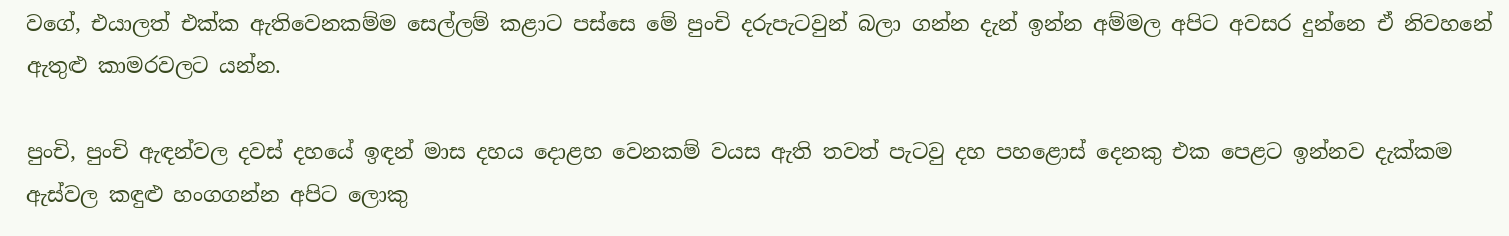වගේ, එයාලත් එක්ක ඇතිවෙනකම්ම සෙල්ලම් කළාට පස්සෙ මේ පුංචි දරුපැටවුන් බලා ගන්න දැන් ඉන්න අම්මල අපිට අවසර දුන්නෙ ඒ නිවහනේ ඇතුළු කාමරවලට යන්න.

පුංචි, පුංචි ඇඳන්වල දවස් දහයේ ඉඳන් මාස දහය දොළහ වෙනකම් වයස ඇති තවත් පැටවු දහ පහළොස් දෙනකු එක පෙළට ඉන්නව දැක්කම ඇස්වල කඳුළු හංගගන්න අපිට ලොකු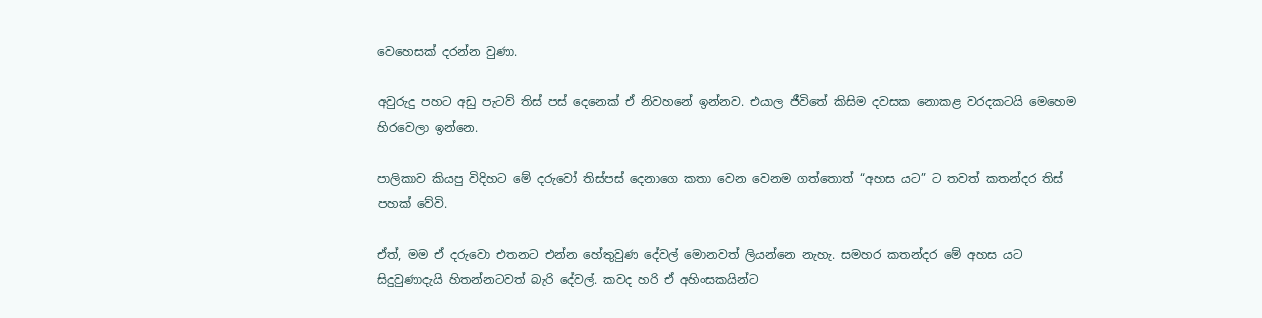වෙහෙසක් දරන්න වුණා.

අවුරුදු පහට අඩු පැටව් තිස් පස් දෙනෙක් ඒ නිවහනේ ඉන්නව. එයාල ජීවිතේ කිසිම දවසක නොකළ වරදකටයි මෙහෙම හිරවෙලා ඉන්නෙ.

පාලිකාව කියපු විදිහට මේ දරුවෝ තිස්පස් දෙනාගෙ කතා වෙන වෙනම ගත්තොත් “අහස යට” ට තවත් කතන්දර තිස් පහක් වේවි.

ඒත්, මම ඒ දරුවො එතනට එන්න හේතුවුණ දේවල් මොනවත් ලියන්නෙ නැහැ. සමහර කතන්දර මේ අහස යට සිදුවුණාදැයි හිතන්නටවත් බැරි දේවල්. කවද හරි ඒ අහිංසකයින්ට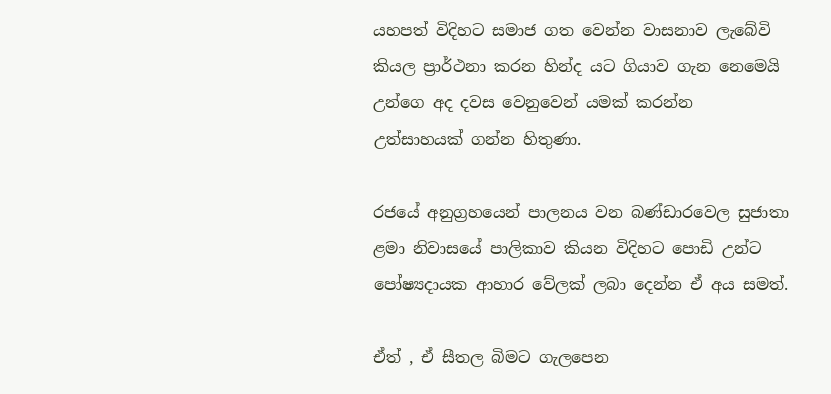යහපත් විදිහට සමාජ ගත වෙන්න වාසනාව ලැබේවි කියල ප්‍රාර්ථනා කරන හින්ද යට ගියාව ගැන නෙමෙයි උන්ගෙ අද දවස වෙනුවෙන් යමක් කරන්න උත්සාහයක් ගන්න හිතුණා.

රජයේ අනුග්‍රහයෙන් පාලනය වන බණ්ඩාරවෙල සුජාතා ළමා නිවාසයේ පාලිකාව කියන විදිහට පොඩි උන්ට පෝෂ්‍යදායක ආහාර වේලක් ලබා දෙන්න ඒ අය සමත්.

ඒත් , ඒ සීතල බිමට ගැලපෙන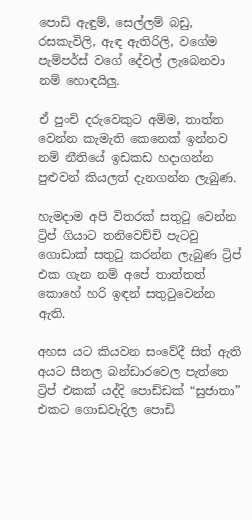පොඩි ඇඳුම්, සෙල්ලම් බඩු, රසකැවිලි, ඇඳ ඇතිරිලි, වගේම පැම්පර්ස් වගේ දේවල් ලැබෙනවා නම් හොඳයිලු.

ඒ පුංචි දරුවෙකුට අම්ම, තාත්ත වෙන්න කැමැති කෙනෙක් ඉන්නව නම් නීතියේ ඉඩකඩ හදාගන්න පුළුවන් කියලත් දැනගන්න ලැබුණ.

හැමදාම අපි විතරක් සතුටු වෙන්න ට්‍රිප් ගියාට තනිවෙච්චි පැටවු ගොඩාක් සතුටු කරන්න ලැබුණ ට්‍රිප් එක ගැන නම් අපේ තාත්තත් කොහේ හරි ඉඳන් සතුටුවෙන්න ඇති.

අහස යට කියවන සංවේදී සිත් ඇති අයට සීතල බන්ඩාරවෙල පැත්තෙ ට්‍රිප් එකක් යද්දි පොඩ්ඩක් “සුජාතා” එකට ගොඩවැදිල පොඩි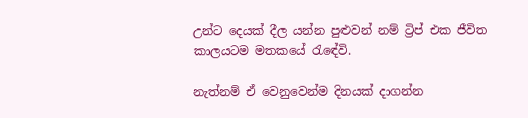උන්ට දෙයක් දීල යන්න පුළුවන් නම් ට්‍රිප් එක ජීවිත කාලයටම මතකයේ රැඳේවි.

නැත්නම් ඒ වෙනුවෙන්ම දිනයක් දාගන්න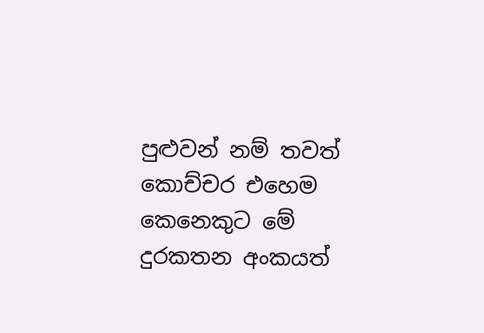පුළුවන් නම් තවත් කොච්චර එහෙම කෙනෙකුට මේ දුරකතන අංකයත්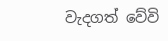වැදගත් වේවි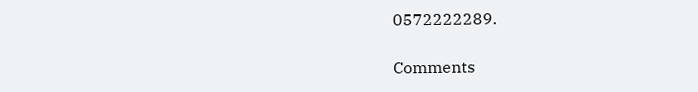0572222289.

Comments